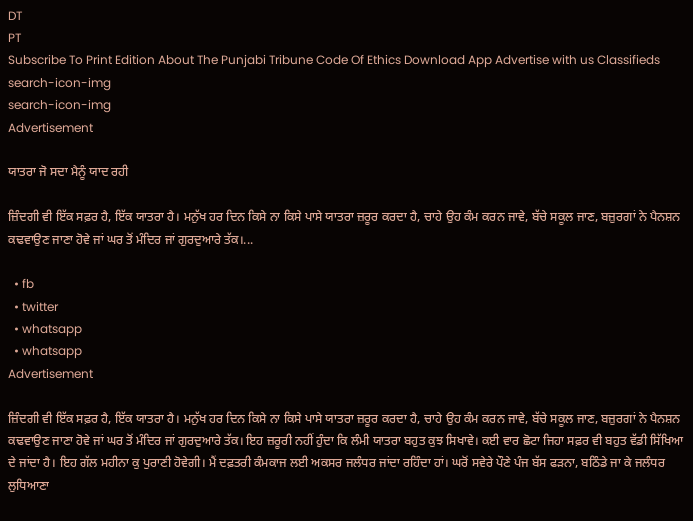DT
PT
Subscribe To Print Edition About The Punjabi Tribune Code Of Ethics Download App Advertise with us Classifieds
search-icon-img
search-icon-img
Advertisement

ਯਾਤਰਾ ਜੋ ਸਦਾ ਮੈਨੂੰ ਯਾਦ ਰਹੀ

ਜ਼ਿੰਦਗੀ ਵੀ ਇੱਕ ਸਫ਼ਰ ਹੈ, ਇੱਕ ਯਾਤਰਾ ਹੈ। ਮਨੁੱਖ ਹਰ ਦਿਨ ਕਿਸੇ ਨਾ ਕਿਸੇ ਪਾਸੇ ਯਾਤਰਾ ਜ਼ਰੂਰ ਕਰਦਾ ਹੈ, ਚਾਹੇ ਉਹ ਕੰਮ ਕਰਨ ਜਾਵੇ, ਬੱਚੇ ਸਕੂਲ ਜਾਣ, ਬਜ਼ੁਰਗਾਂ ਨੇ ਪੈਨਸ਼ਨ ਕਢਵਾਉਣ ਜਾਣਾ ਹੋਵੇ ਜਾਂ ਘਰ ਤੋਂ ਮੰਦਿਰ ਜਾਂ ਗੁਰਦੁਆਰੇ ਤੱਕ।...

  • fb
  • twitter
  • whatsapp
  • whatsapp
Advertisement

ਜ਼ਿੰਦਗੀ ਵੀ ਇੱਕ ਸਫ਼ਰ ਹੈ, ਇੱਕ ਯਾਤਰਾ ਹੈ। ਮਨੁੱਖ ਹਰ ਦਿਨ ਕਿਸੇ ਨਾ ਕਿਸੇ ਪਾਸੇ ਯਾਤਰਾ ਜ਼ਰੂਰ ਕਰਦਾ ਹੈ, ਚਾਹੇ ਉਹ ਕੰਮ ਕਰਨ ਜਾਵੇ, ਬੱਚੇ ਸਕੂਲ ਜਾਣ, ਬਜ਼ੁਰਗਾਂ ਨੇ ਪੈਨਸ਼ਨ ਕਢਵਾਉਣ ਜਾਣਾ ਹੋਵੇ ਜਾਂ ਘਰ ਤੋਂ ਮੰਦਿਰ ਜਾਂ ਗੁਰਦੁਆਰੇ ਤੱਕ। ਇਹ ਜ਼ਰੂਰੀ ਨਹੀਂ ਹੁੰਦਾ ਕਿ ਲੰਮੀ ਯਾਤਰਾ ਬਹੁਤ ਕੁਝ ਸਿਖਾਵੇ। ਕਈ ਵਾਰ ਛੋਟਾ ਜਿਹਾ ਸਫ਼ਰ ਵੀ ਬਹੁਤ ਵੱਡੀ ਸਿੱਖਿਆ ਦੇ ਜਾਂਦਾ ਹੈ। ਇਹ ਗੱਲ ਮਹੀਨਾ ਕੁ ਪੁਰਾਣੀ ਹੋਵੇਗੀ। ਮੈਂ ਦਫ਼ਤਰੀ ਕੰਮਕਾਜ ਲਈ ਅਕਸਰ ਜਲੰਧਰ ਜਾਂਦਾ ਰਹਿੰਦਾ ਹਾਂ। ਘਰੋਂ ਸਵੇਰੇ ਪੌਣੇ ਪੰਜ ਬੱਸ ਫੜਨਾ, ਬਠਿੰਡੇ ਜਾ ਕੇ ਜਲੰਧਰ ਲੁਧਿਆਣਾ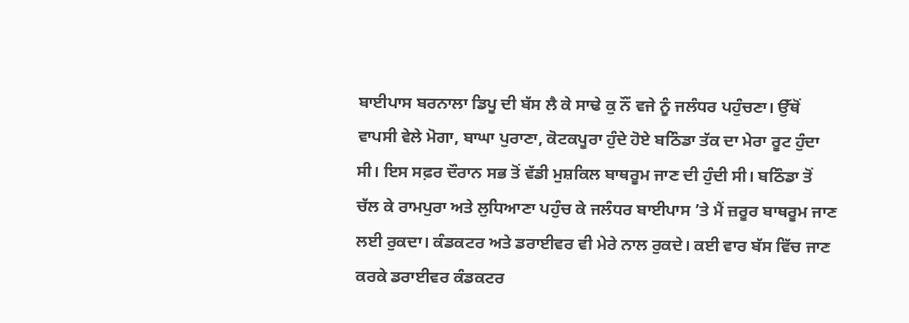ਬਾਈਪਾਸ ਬਰਨਾਲਾ ਡਿਪੂ ਦੀ ਬੱਸ ਲੈ ਕੇ ਸਾਢੇ ਕੁ ਨੌਂ ਵਜੇ ਨੂੰ ਜਲੰਧਰ ਪਹੁੰਚਣਾ। ਉੱਥੋਂ ਵਾਪਸੀ ਵੇਲੇ ਮੋਗਾ, ਬਾਘਾ ਪੁਰਾਣਾ, ਕੋਟਕਪੂਰਾ ਹੁੰਦੇ ਹੋਏ ਬਠਿੰਡਾ ਤੱਕ ਦਾ ਮੇਰਾ ਰੂਟ ਹੁੰਦਾ ਸੀ। ਇਸ ਸਫ਼ਰ ਦੌਰਾਨ ਸਭ ਤੋਂ ਵੱਡੀ ਮੁਸ਼ਕਿਲ ਬਾਥਰੂਮ ਜਾਣ ਦੀ ਹੁੰਦੀ ਸੀ। ਬਠਿੰਡਾ ਤੋਂ ਚੱਲ ਕੇ ਰਾਮਪੁਰਾ ਅਤੇ ਲੁਧਿਆਣਾ ਪਹੁੰਚ ਕੇ ਜਲੰਧਰ ਬਾਈਪਾਸ ’ਤੇ ਮੈਂ ਜ਼ਰੂਰ ਬਾਥਰੂਮ ਜਾਣ ਲਈ ਰੁਕਦਾ। ਕੰਡਕਟਰ ਅਤੇ ਡਰਾਈਵਰ ਵੀ ਮੇਰੇ ਨਾਲ ਰੁਕਦੇ। ਕਈ ਵਾਰ ਬੱਸ ਵਿੱਚ ਜਾਣ ਕਰਕੇ ਡਰਾਈਵਰ ਕੰਡਕਟਰ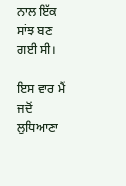ਨਾਲ ਇੱਕ ਸਾਂਝ ਬਣ ਗਈ ਸੀ।

ਇਸ ਵਾਰ ਮੈਂ ਜਦੋਂ ਲੁਧਿਆਣਾ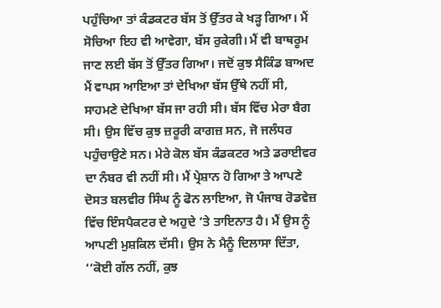ਪਹੁੰਚਿਆ ਤਾਂ ਕੰਡਕਟਰ ਬੱਸ ਤੋਂ ਉੱਤਰ ਕੇ ਖੜ੍ਹ ਗਿਆ। ਮੈਂ ਸੋਚਿਆ ਇਹ ਵੀ ਆਵੇਗਾ, ਬੱਸ ਰੁਕੇਗੀ। ਮੈਂ ਵੀ ਬਾਥਰੂਮ ਜਾਣ ਲਈ ਬੱਸ ਤੋਂ ਉੱਤਰ ਗਿਆ। ਜਦੋਂ ਕੁਝ ਸੈਕਿੰਡ ਬਾਅਦ ਮੈਂ ਵਾਪਸ ਆਇਆ ਤਾਂ ਦੇਖਿਆ ਬੱਸ ਉੱਥੇ ਨਹੀਂ ਸੀ, ਸਾਹਮਣੇ ਦੇਖਿਆ ਬੱਸ ਜਾ ਰਹੀ ਸੀ। ਬੱਸ ਵਿੱਚ ਮੇਰਾ ਬੈਗ ਸੀ। ਉਸ ਵਿੱਚ ਕੁਝ ਜ਼ਰੂਰੀ ਕਾਗਜ਼ ਸਨ, ਜੋ ਜਲੰਧਰ ਪਹੁੰਚਾਉਣੇ ਸਨ। ਮੇਰੇ ਕੋਲ ਬੱਸ ਕੰਡਕਟਰ ਅਤੇ ਡਰਾਈਵਰ ਦਾ ਨੰਬਰ ਵੀ ਨਹੀਂ ਸੀ। ਮੈਂ ਪ੍ਰੇਸ਼ਾਨ ਹੋ ਗਿਆ ਤੇ ਆਪਣੇ ਦੋਸਤ ਬਲਵੀਰ ਸਿੰਘ ਨੂੰ ਫੋਨ ਲਾਇਆ, ਜੋ ਪੰਜਾਬ ਰੋਡਵੇਜ਼ ਵਿੱਚ ਇੰਸਪੈਕਟਰ ਦੇ ਅਹੁਦੇ ’ਤੇ ਤਾਇਨਾਤ ਹੈ। ਮੈਂ ਉਸ ਨੂੰ ਆਪਣੀ ਮੁਸ਼ਕਿਲ ਦੱਸੀ। ਉਸ ਨੇ ਮੈਨੂੰ ਦਿਲਾਸਾ ਦਿੱਤਾ, ‘‘ਕੋਈ ਗੱਲ ਨਹੀਂ, ਕੁਝ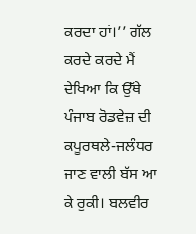ਕਰਦਾ ਹਾਂ।’’ ਗੱਲ ਕਰਦੇ ਕਰਦੇ ਮੈਂ ਦੇਖਿਆ ਕਿ ਉੱਥੇ ਪੰਜਾਬ ਰੋਡਵੇਜ਼ ਦੀ ਕਪੂਰਥਲੇ-ਜਲੰਧਰ ਜਾਣ ਵਾਲੀ ਬੱਸ ਆ ਕੇ ਰੁਕੀ। ਬਲਵੀਰ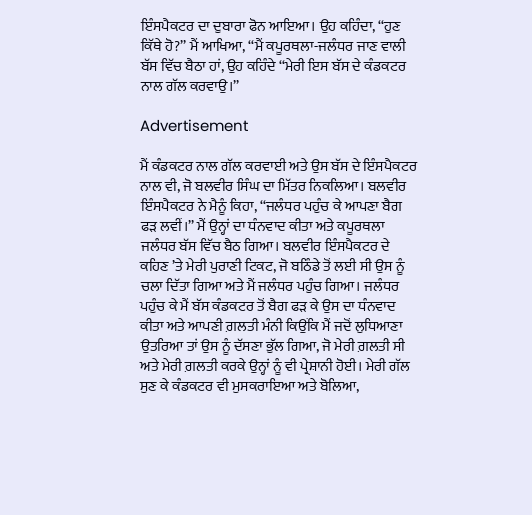ਇੰਸਪੈਕਟਰ ਦਾ ਦੁਬਾਰਾ ਫੋਨ ਆਇਆ। ਉਹ ਕਹਿੰਦਾ, ‘‘ਹੁਣ ਕਿੱਥੇ ਹੋ?’’ ਮੈਂ ਆਖਿਆ, ‘‘ਮੈਂ ਕਪੂਰਥਲਾ-ਜਲੰਧਰ ਜਾਣ ਵਾਲੀ ਬੱਸ ਵਿੱਚ ਬੈਠਾ ਹਾਂ, ਉਹ ਕਹਿੰਦੇ ‘‘ਮੇਰੀ ਇਸ ਬੱਸ ਦੇ ਕੰਡਕਟਰ ਨਾਲ ਗੱਲ ਕਰਵਾਉ।’’

Advertisement

ਮੈਂ ਕੰਡਕਟਰ ਨਾਲ ਗੱਲ ਕਰਵਾਈ ਅਤੇ ਉਸ ਬੱਸ ਦੇ ਇੰਸਪੈਕਟਰ ਨਾਲ ਵੀ, ਜੋ ਬਲਵੀਰ ਸਿੰਘ ਦਾ ਮਿੱਤਰ ਨਿਕਲਿਆ। ਬਲਵੀਰ ਇੰਸਪੈਕਟਰ ਨੇ ਮੈਨੂੰ ਕਿਹਾ, ‘‘ਜਲੰਧਰ ਪਹੁੰਚ ਕੇ ਆਪਣਾ ਬੈਗ ਫੜ ਲਵੀਂ।’’ ਮੈਂ ਉਨ੍ਹਾਂ ਦਾ ਧੰਨਵਾਦ ਕੀਤਾ ਅਤੇ ਕਪੂਰਥਲਾ ਜਲੰਧਰ ਬੱਸ ਵਿੱਚ ਬੈਠ ਗਿਆ। ਬਲਵੀਰ ਇੰਸਪੈਕਟਰ ਦੇ ਕਹਿਣ ’ਤੇ ਮੇਰੀ ਪੁਰਾਣੀ ਟਿਕਟ, ਜੋ ਬਠਿੰਡੇ ਤੋਂ ਲਈ ਸੀ ਉਸ ਨੂੰ ਚਲਾ ਦਿੱਤਾ ਗਿਆ ਅਤੇ ਮੈਂ ਜਲੰਧਰ ਪਹੁੰਚ ਗਿਆ। ਜਲੰਧਰ ਪਹੁੰਚ ਕੇ ਮੈਂ ਬੱਸ ਕੰਡਕਟਰ ਤੋਂ ਬੈਗ ਫੜ ਕੇ ਉਸ ਦਾ ਧੰਨਵਾਦ ਕੀਤਾ ਅਤੇ ਆਪਣੀ ਗ਼ਲਤੀ ਮੰਨੀ ਕਿਉਂਕਿ ਮੈਂ ਜਦੋਂ ਲੁਧਿਆਣਾ ਉਤਰਿਆ ਤਾਂ ਉਸ ਨੂੰ ਦੱਸਣਾ ਭੁੱਲ ਗਿਆ, ਜੋ ਮੇਰੀ ਗ਼ਲਤੀ ਸੀ ਅਤੇ ਮੇਰੀ ਗ਼ਲਤੀ ਕਰਕੇ ਉਨ੍ਹਾਂ ਨੂੰ ਵੀ ਪ੍ਰੇਸ਼ਾਨੀ ਹੋਈ। ਮੇਰੀ ਗੱਲ ਸੁਣ ਕੇ ਕੰਡਕਟਰ ਵੀ ਮੁਸਕਰਾਇਆ ਅਤੇ ਬੋਲਿਆ,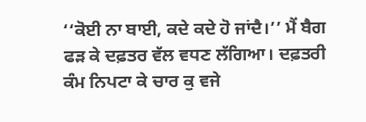‘‘ਕੋਈ ਨਾ ਬਾਈ, ਕਦੇ ਕਦੇ ਹੋ ਜਾਂਦੈ।’’ ਮੈਂ ਬੈਗ ਫੜ ਕੇ ਦਫ਼ਤਰ ਵੱਲ ਵਧਣ ਲੱਗਿਆ। ਦਫ਼ਤਰੀ ਕੰਮ ਨਿਪਟਾ ਕੇ ਚਾਰ ਕੁ ਵਜੇ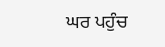ਘਰ ਪਹੁੰਚ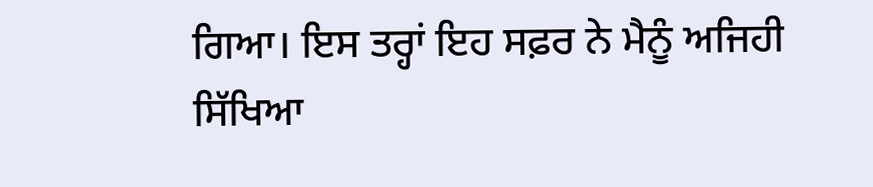ਗਿਆ। ਇਸ ਤਰ੍ਹਾਂ ਇਹ ਸਫ਼ਰ ਨੇ ਮੈਨੂੰ ਅਜਿਹੀ ਸਿੱਖਿਆ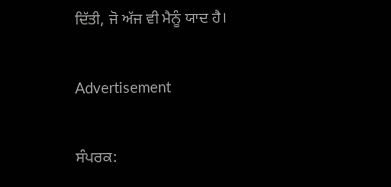ਦਿੱਤੀ, ਜੋ ਅੱਜ ਵੀ ਮੈਨੂੰ ਯਾਦ ਹੈ।

Advertisement

ਸੰਪਰਕ: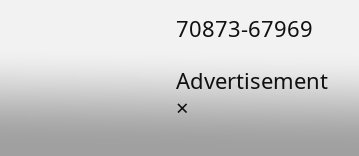70873-67969

Advertisement
×